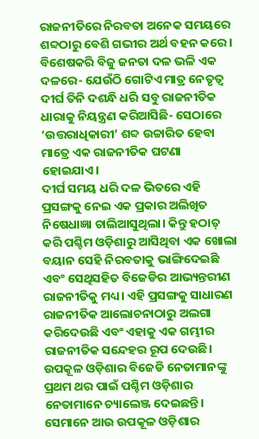ରାଜନୀତିରେ ନିରବତା ଅନେକ ସମୟରେ ଶବ୍ଦଠାରୁ ବେଶି ଗଭୀର ଅର୍ଥ ବହନ କରେ। ବିଶେଷକରି ବିଜୁ ଜନତା ଦଳ ଭଳି ଏକ ଦଳରେ- ଯେଉଁଠି ଗୋଟିଏ ମାତ୍ର ନେତୃତ୍ୱ ଦୀର୍ଘ ତିନି ଦଶନ୍ଧି ଧରି ସବୁ ରାଜନୀତିକ ଧାରାକୁ ନିୟନ୍ତ୍ରଣ କରିଆସିଛି- ସେଠାରେ ‘ଉତ୍ତରାଧିକାରୀ’ ଶବ୍ଦ ଉଚ୍ଚାରିତ ହେବା ମାତ୍ରେ ଏକ ରାଜନୀତିକ ଘଟଣା ହୋଇଯାଏ।
ଦୀର୍ଘ ସମୟ ଧରି ଦଳ ଭିତରେ ଏହି ପ୍ରସଙ୍ଗକୁ ନେଇ ଏକ ପ୍ରକାର ଅଲିଖିତ ନିଷେଧାଜ୍ଞା ଚାଲିଆସୁଥିଲା। କିନ୍ତୁ ହଠାତ୍ କରି ପଶ୍ଚିମ ଓଡ଼ିଶାରୁ ଆସିଥିବା ଏକ ଖୋଲା ବୟାନ ସେହି ନିରବତାକୁ ଭାଙ୍ଗିଦେଇଛି ଏବଂ ସେଥିସହିତ ବିଜେଡିର ଆଭ୍ୟନ୍ତରୀଣ ରାଜନୀତିକୁ ମଧ୍ୟ। ଏହି ପ୍ରସଙ୍ଗକୁ ସାଧାରଣ ରାଜନୀତିକ ଆଲୋଚନାଠାରୁ ଅଲଗା କରିଦେଉଛି ଏବଂ ଏହାକୁ ଏକ ଗମ୍ଭୀର ରାଜନୀତିକ ସନ୍ଦେହର ରୂପ ଦେଉଛି। ଉପକୂଳ ଓଡ଼ିଶାର ବିଜେଡି ନେତାମାନଙ୍କୁ ପ୍ରଥମ ଥର ପାଇଁ ପଶ୍ଚିମ ଓଡ଼ିଶାର ନେତାମାନେ ଚ୍ୟାଲେଞ୍ଜ ଦେଇଛନ୍ତି। ସେମାନେ ଆଉ ଉପକୂଳ ଓଡ଼ିଶାର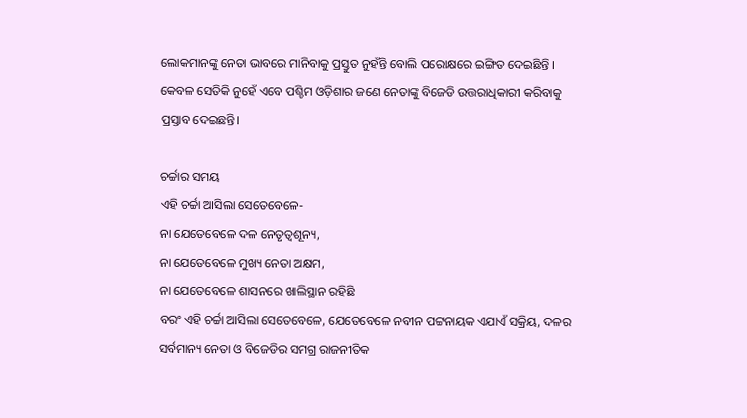ଲୋକମାନଙ୍କୁ ନେତା ଭାବରେ ମାନିବାକୁ ପ୍ରସ୍ତୁତ ନୁହଁନ୍ତି ବୋଲି ପରୋକ୍ଷରେ ଇଙ୍ଗିତ ଦେଇଛିନ୍ତି । କେବଳ ସେତିକି ନୁହେଁ ଏବେ ପଶ୍ଚିମ ଓଡ଼ିଶାର ଜଣେ ନେତାଙ୍କୁ ବିଜେଡି ଉତ୍ତରାଧିକାରୀ କରିବାକୁ ପ୍ରସ୍ତାବ ଦେଇଛନ୍ତି।

ଚର୍ଚ୍ଚାର ସମୟ
ଏହି ଚର୍ଚ୍ଚା ଆସିଲା ସେତେବେଳେ-
ନା ଯେତେବେଳେ ଦଳ ନେତୃତ୍ୱଶୂନ୍ୟ,
ନା ଯେତେବେଳେ ମୁଖ୍ୟ ନେତା ଅକ୍ଷମ,
ନା ଯେତେବେଳେ ଶାସନରେ ଖାଲିସ୍ଥାନ ରହିଛି
ବରଂ ଏହି ଚର୍ଚ୍ଚା ଆସିଲା ସେତେବେଳେ, ଯେତେବେଳେ ନବୀନ ପଟ୍ଟନାୟକ ଏଯାଏଁ ସକ୍ରିୟ, ଦଳର ସର୍ବମାନ୍ୟ ନେତା ଓ ବିଜେଡିର ସମଗ୍ର ରାଜନୀତିକ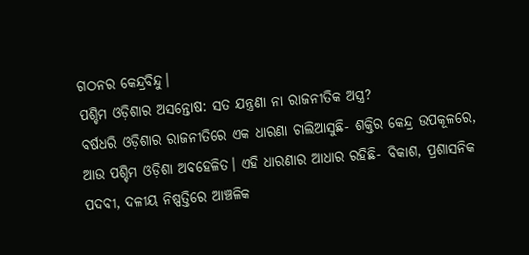ଗଠନର କେନ୍ଦ୍ରବିନ୍ଦୁ।
ପଶ୍ଚିମ ଓଡ଼ିଶାର ଅସନ୍ତୋଷ: ସତ ଯନ୍ତ୍ରଣା ନା ରାଜନୀତିକ ଅସ୍ତ୍ର?
ବର୍ଷଧରି ଓଡ଼ିଶାର ରାଜନୀତିରେ ଏକ ଧାରଣା ଚାଲିଆସୁଛି- ଶକ୍ତିର କେନ୍ଦ୍ର ଉପକୂଳରେ, ଆଉ ପଶ୍ଚିମ ଓଡ଼ିଶା ଅବହେଳିତ। ଏହି ଧାରଣାର ଆଧାର ରହିଛି- ବିକାଶ, ପ୍ରଶାସନିକ ପଦବୀ, ଦଳୀୟ ନିଷ୍ପତ୍ତିରେ ଆଞ୍ଚଳିକ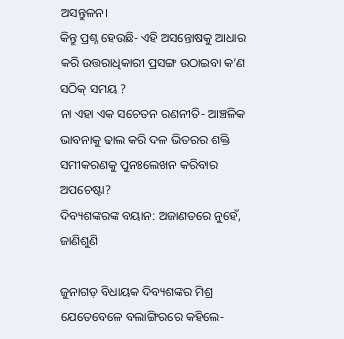ଅସନ୍ତୁଳନ।
କିନ୍ତୁ ପ୍ରଶ୍ନ ହେଉଛି- ଏହି ଅସନ୍ତୋଷକୁ ଆଧାର କରି ଉତ୍ତରାଧିକାରୀ ପ୍ରସଙ୍ଗ ଉଠାଇବା କ’ଣ ସଠିକ୍ ସମୟ ?
ନା ଏହା ଏକ ସଚେତନ ରଣନୀତି- ଆଞ୍ଚଳିକ ଭାବନାକୁ ଢାଲ କରି ଦଳ ଭିତରର ଶକ୍ତି ସମୀକରଣକୁ ପୁନଃଲେଖନ କରିବାର ଅପଚେଷ୍ଟା?
ଦିବ୍ୟଶଙ୍କରଙ୍କ ବୟାନ: ଅଜାଣତରେ ନୁହେଁ, ଜାଣିଶୁଣି

ଜୁନାଗଡ଼ ବିଧାୟକ ଦିବ୍ୟଶଙ୍କର ମିଶ୍ର ଯେତେବେଳେ ବଲାଙ୍ଗିରରେ କହିଲେ-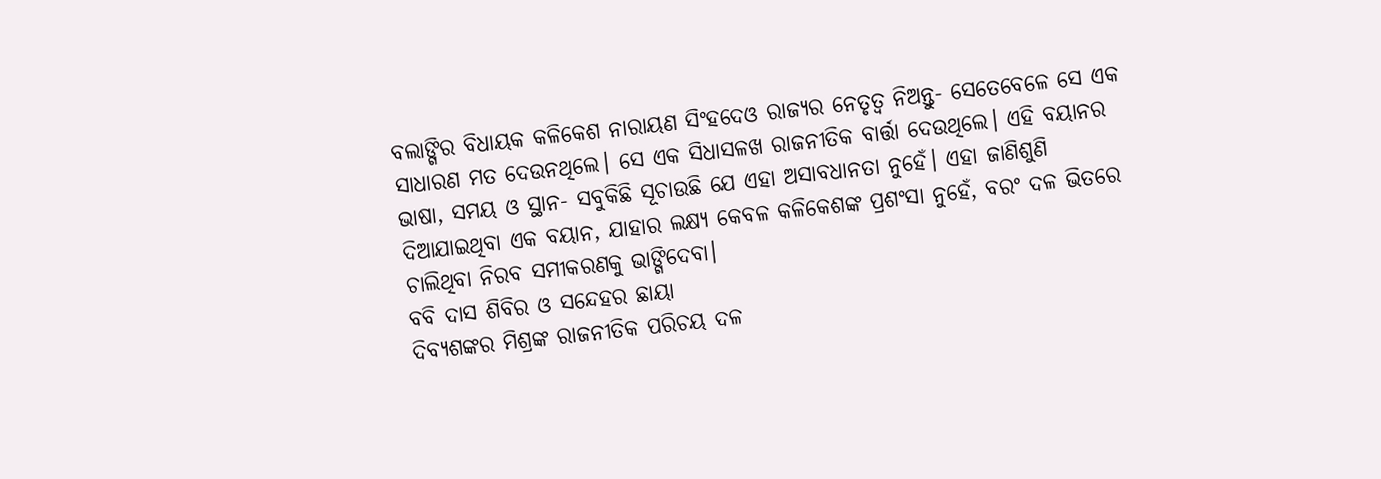ବଲାଙ୍ଗିର ବିଧାୟକ କଳିକେଶ ନାରାୟଣ ସିଂହଦେଓ ରାଜ୍ୟର ନେତୃତ୍ୱ ନିଅନ୍ତୁ- ସେତେବେଳେ ସେ ଏକ ସାଧାରଣ ମତ ଦେଉନଥିଲେ। ସେ ଏକ ସିଧାସଳଖ ରାଜନୀତିକ ବାର୍ତ୍ତା ଦେଉଥିଲେ। ଏହି ବୟାନର ଭାଷା, ସମୟ ଓ ସ୍ଥାନ- ସବୁକିଛି ସୂଚାଉଛି ଯେ ଏହା ଅସାବଧାନତା ନୁହେଁ। ଏହା ଜାଣିଶୁଣି ଦିଆଯାଇଥିବା ଏକ ବୟାନ, ଯାହାର ଲକ୍ଷ୍ୟ କେବଳ କଳିକେଶଙ୍କ ପ୍ରଶଂସା ନୁହେଁ, ବରଂ ଦଳ ଭିତରେ ଚାଲିଥିବା ନିରବ ସମୀକରଣକୁ ଭାଙ୍ଗିଦେବା।
ବବି ଦାସ ଶିବିର ଓ ସନ୍ଦେହର ଛାୟା
ଦିବ୍ୟଶଙ୍କର ମିଶ୍ରଙ୍କ ରାଜନୀତିକ ପରିଚୟ ଦଳ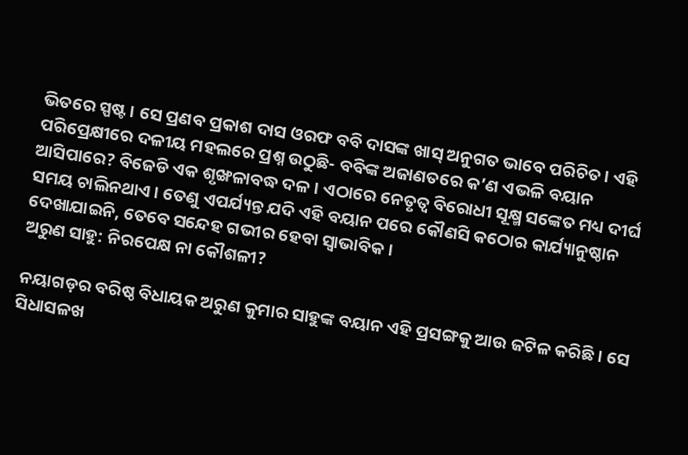ଭିତରେ ସ୍ପଷ୍ଟ। ସେ ପ୍ରଣବ ପ୍ରକାଶ ଦାସ ଓରଫ ବବି ଦାସଙ୍କ ଖାସ୍ ଅନୁଗତ ଭାବେ ପରିଚିତ। ଏହି ପରିପ୍ରେକ୍ଷୀରେ ଦଳୀୟ ମହଲରେ ପ୍ରଶ୍ନ ଉଠୁଛି- ବବିଙ୍କ ଅଜାଣତରେ କ’ଣ ଏଭଳି ବୟାନ ଆସିପାରେ? ବିଜେଡି ଏକ ଶୃଙ୍ଖଳାବଦ୍ଧ ଦଳ। ଏଠାରେ ନେତୃତ୍ୱ ବିରୋଧୀ ସୂକ୍ଷ୍ମ ସଙ୍କେତ ମଧ୍ୟ ଦୀର୍ଘ ସମୟ ଚାଲିନଥାଏ। ତେଣୁ ଏପର୍ଯ୍ୟନ୍ତ ଯଦି ଏହି ବୟାନ ପରେ କୌଣସି କଠୋର କାର୍ଯ୍ୟାନୁଷ୍ଠାନ ଦେଖାଯାଇନି, ତେବେ ସନ୍ଦେହ ଗଭୀର ହେବା ସ୍ୱାଭାବିକ।
ଅରୁଣ ସାହୁ: ନିରପେକ୍ଷ ନା କୌଶଳୀ?

ନୟାଗଡ଼ର ବରିଷ୍ଠ ବିଧାୟକ ଅରୁଣ କୁମାର ସାହୁଙ୍କ ବୟାନ ଏହି ପ୍ରସଙ୍ଗକୁ ଆଉ ଜଟିଳ କରିଛି। ସେ ସିଧାସଳଖ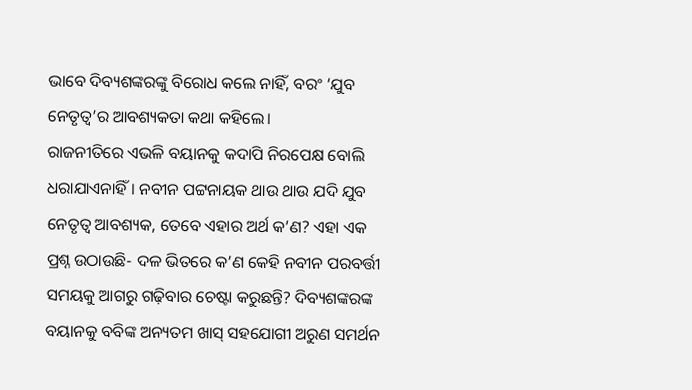ଭାବେ ଦିବ୍ୟଶଙ୍କରଙ୍କୁ ବିରୋଧ କଲେ ନାହିଁ, ବରଂ ‘ଯୁବ ନେତୃତ୍ୱ’ର ଆବଶ୍ୟକତା କଥା କହିଲେ।
ରାଜନୀତିରେ ଏଭଳି ବୟାନକୁ କଦାପି ନିରପେକ୍ଷ ବୋଲି ଧରାଯାଏନାହିଁ। ନବୀନ ପଟ୍ଟନାୟକ ଥାଉ ଥାଉ ଯଦି ଯୁବ ନେତୃତ୍ୱ ଆବଶ୍ୟକ, ତେବେ ଏହାର ଅର୍ଥ କ’ଣ? ଏହା ଏକ ପ୍ରଶ୍ନ ଉଠାଉଛି- ଦଳ ଭିତରେ କ’ଣ କେହି ନବୀନ ପରବର୍ତ୍ତୀ ସମୟକୁ ଆଗରୁ ଗଢ଼ିବାର ଚେଷ୍ଟା କରୁଛନ୍ତି? ଦିବ୍ୟଶଙ୍କରଙ୍କ ବୟାନକୁ ବବିଙ୍କ ଅନ୍ୟତମ ଖାସ୍ ସହଯୋଗୀ ଅରୁଣ ସମର୍ଥନ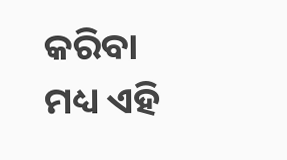କରିବା ମଧ୍ୟ ଏହି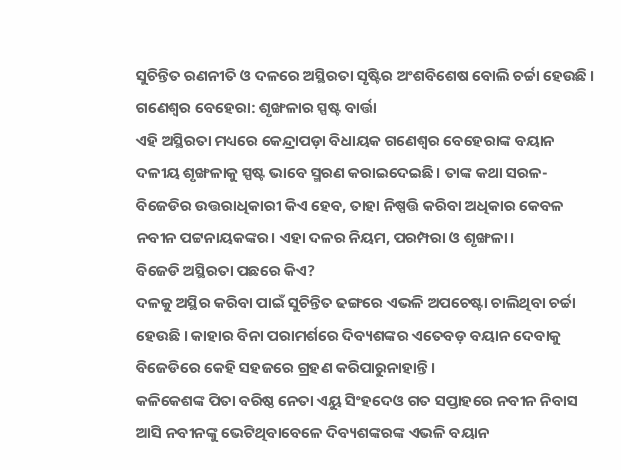ସୁଚିନ୍ତିତ ରଣନୀତି ଓ ଦଳରେ ଅସ୍ଥିରତା ସୃଷ୍ଟିର ଅଂଶବିଶେଷ ବୋଲି ଚର୍ଚ୍ଚା ହେଉଛି ।
ଗଣେଶ୍ୱର ବେହେରା: ଶୃଙ୍ଖଳାର ସ୍ପଷ୍ଟ ବାର୍ତ୍ତା
ଏହି ଅସ୍ଥିରତା ମଧ୍ୟରେ କେନ୍ଦ୍ରାପଡ଼ା ବିଧାୟକ ଗଣେଶ୍ୱର ବେହେରାଙ୍କ ବୟାନ ଦଳୀୟ ଶୃଙ୍ଖଳାକୁ ସ୍ପଷ୍ଟ ଭାବେ ସ୍ମରଣ କରାଇଦେଇଛି। ତାଙ୍କ କଥା ସରଳ- ବିଜେଡିର ଉତ୍ତରାଧିକାରୀ କିଏ ହେବ, ତାହା ନିଷ୍ପତ୍ତି କରିବା ଅଧିକାର କେବଳ ନବୀନ ପଟ୍ଟନାୟକଙ୍କର। ଏହା ଦଳର ନିୟମ, ପରମ୍ପରା ଓ ଶୃଙ୍ଖଳା।
ବିଜେଡି ଅସ୍ଥିରତା ପଛରେ କିଏ?
ଦଳକୁ ଅସ୍ଥିର କରିବା ପାଇଁ ସୁଚିନ୍ତିତ ଢଙ୍ଗରେ ଏଭଳି ଅପଚେଷ୍ଟା ଚାଲିଥିବା ଚର୍ଚ୍ଚା ହେଉଛି । କାହାର ବିନା ପରାମର୍ଶରେ ଦିବ୍ୟଶଙ୍କର ଏତେବଡ଼ ବୟାନ ଦେବାକୁ ବିଜେଡିରେ କେହି ସହଜରେ ଗ୍ରହଣ କରିପାରୁନାହାନ୍ତି ।
କଳିକେଶଙ୍କ ପିତା ବରିଷ୍ଠ ନେତା ଏୟୁ ସିଂହଦେଓ ଗତ ସପ୍ତାହରେ ନବୀନ ନିବାସ ଆସି ନବୀନଙ୍କୁ ଭେଟିଥିବାବେଳେ ଦିବ୍ୟଶଙ୍କରଙ୍କ ଏଭଳି ବୟାନ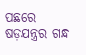ପଛରେ ଷଡ଼ଯନ୍ତ୍ରର ଗନ୍ଧ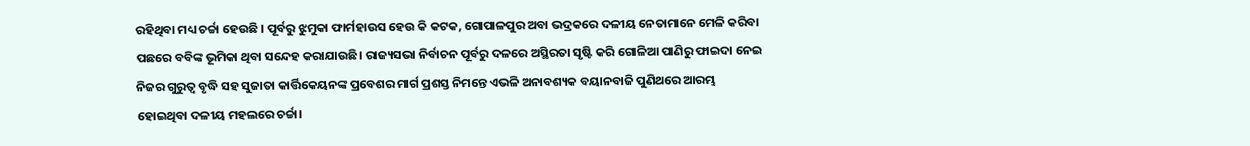ରହିଥିବା ମଧ୍ୟ ଚର୍ଚ୍ଚା ହେଉଛି । ପୂର୍ବରୁ ଝୁମୁକା ଫାର୍ମହାଉସ ହେଉ କି କଟକ, ଗୋପାଳପୁର ଅବା ଭଦ୍ରକରେ ଦଳୀୟ ନେତାମାନେ ମେଳି କରିବା ପଛରେ ବବିଙ୍କ ଭୂମିକା ଥିବା ସନ୍ଦେହ କରାଯାଉଛି। ରାଜ୍ୟସଭା ନିର୍ବାଚନ ପୂର୍ବରୁ ଦଳରେ ଅସ୍ଥିରତା ସୃଷ୍ଟି କରି ଗୋଳିଆ ପାଣିରୁ ଫାଇଦା ନେଇ ନିଜର ଗୁରୁତ୍ୱ ବୃଦ୍ଧି ସହ ସୁଜାତା କାର୍ତ୍ତିକେୟନଙ୍କ ପ୍ରବେଶର ମାର୍ଗ ପ୍ରଶସ୍ତ ନିମନ୍ତେ ଏଭଳି ଅନାବଶ୍ୟକ ବୟାନବାଜି ପୁଣିଥରେ ଆରମ୍ଭ ହୋଇଥିବା ଦଳୀୟ ମହଲରେ ଚର୍ଚ୍ଚା।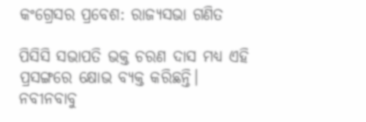କଂଗ୍ରେସର ପ୍ରବେଶ: ରାଜ୍ୟସଭା ଗଣିତ

ପିସିସି ସଭାପତି ଭକ୍ତ ଚରଣ ଦାସ ମଧ୍ୟ ଏହି ପ୍ରସଙ୍ଗରେ କ୍ଷୋଭ ବ୍ୟକ୍ତ କରିଛନ୍ତି। ନବୀନବାବୁ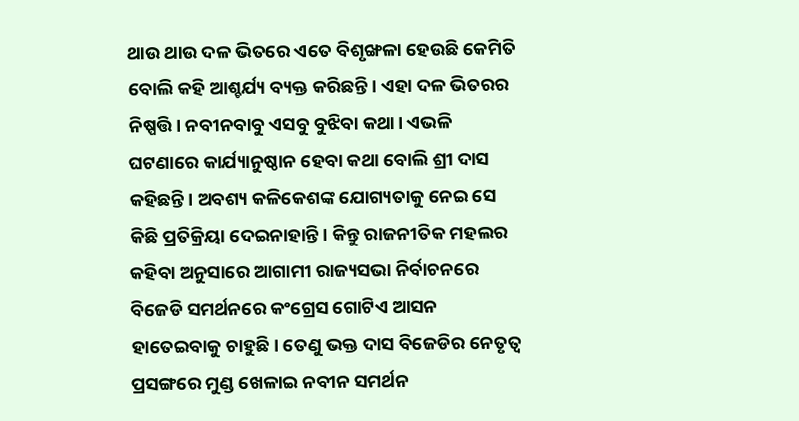ଥାଉ ଥାଉ ଦଳ ଭିତରେ ଏତେ ବିଶୃଙ୍ଖଳା ହେଉଛି କେମିତି ବୋଲି କହି ଆଶ୍ଚର୍ଯ୍ୟ ବ୍ୟକ୍ତ କରିଛନ୍ତି। ଏହା ଦଳ ଭିତରର ନିଷ୍ପତ୍ତି। ନବୀନବାବୁ ଏସବୁ ବୁଝିବା କଥା। ଏଭଳି ଘଟଣାରେ କାର୍ଯ୍ୟାନୁଷ୍ଠାନ ହେବା କଥା ବୋଲି ଶ୍ରୀ ଦାସ କହିଛନ୍ତି। ଅବଶ୍ୟ କଳିକେଶଙ୍କ ଯୋଗ୍ୟତାକୁ ନେଇ ସେ କିଛି ପ୍ରତିକ୍ରିୟା ଦେଇନାହାନ୍ତି। କିନ୍ତୁ ରାଜନୀତିକ ମହଲର କହିବା ଅନୁସାରେ ଆଗାମୀ ରାଜ୍ୟସଭା ନିର୍ବାଚନରେ ବିଜେଡି ସମର୍ଥନରେ କଂଗ୍ରେସ ଗୋଟିଏ ଆସନ ହାତେଇବାକୁ ଚାହୁଛି। ତେଣୁ ଭକ୍ତ ଦାସ ବିଜେଡିର ନେତୃତ୍ୱ ପ୍ରସଙ୍ଗରେ ମୁଣ୍ଡ ଖେଳାଇ ନବୀନ ସମର୍ଥନ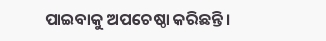ପାଇବାକୁ ଅପଚେଷ୍ଠା କରିଛନ୍ତି।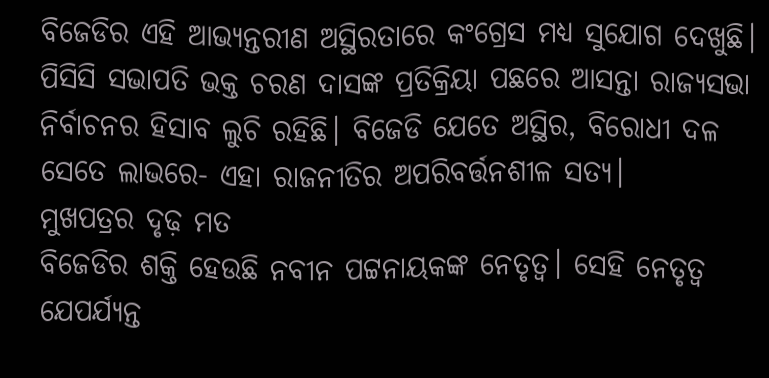ବିଜେଡିର ଏହି ଆଭ୍ୟନ୍ତରୀଣ ଅସ୍ଥିରତାରେ କଂଗ୍ରେସ ମଧ୍ୟ ସୁଯୋଗ ଦେଖୁଛି। ପିସିସି ସଭାପତି ଭକ୍ତ ଚରଣ ଦାସଙ୍କ ପ୍ରତିକ୍ରିୟା ପଛରେ ଆସନ୍ତା ରାଜ୍ୟସଭା ନିର୍ବାଚନର ହିସାବ ଲୁଚି ରହିଛି। ବିଜେଡି ଯେତେ ଅସ୍ଥିର, ବିରୋଧୀ ଦଳ ସେତେ ଲାଭରେ- ଏହା ରାଜନୀତିର ଅପରିବର୍ତ୍ତନଶୀଳ ସତ୍ୟ।
ମୁଖପତ୍ରର ଦୃଢ଼ ମତ
ବିଜେଡିର ଶକ୍ତି ହେଉଛି ନବୀନ ପଟ୍ଟନାୟକଙ୍କ ନେତୃତ୍ୱ। ସେହି ନେତୃତ୍ୱ ଯେପର୍ଯ୍ୟନ୍ତ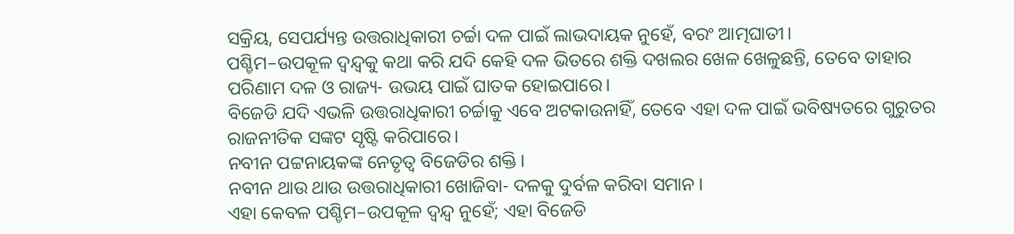ସକ୍ରିୟ, ସେପର୍ଯ୍ୟନ୍ତ ଉତ୍ତରାଧିକାରୀ ଚର୍ଚ୍ଚା ଦଳ ପାଇଁ ଲାଭଦାୟକ ନୁହେଁ, ବରଂ ଆତ୍ମଘାତୀ।
ପଶ୍ଚିମ–ଉପକୂଳ ଦ୍ୱନ୍ଦ୍ୱକୁ କଥା କରି ଯଦି କେହି ଦଳ ଭିତରେ ଶକ୍ତି ଦଖଲର ଖେଳ ଖେଳୁଛନ୍ତି, ତେବେ ତାହାର ପରିଣାମ ଦଳ ଓ ରାଜ୍ୟ- ଉଭୟ ପାଇଁ ଘାତକ ହୋଇପାରେ।
ବିଜେଡି ଯଦି ଏଭଳି ଉତ୍ତରାଧିକାରୀ ଚର୍ଚ୍ଚାକୁ ଏବେ ଅଟକାଉନାହିଁ, ତେବେ ଏହା ଦଳ ପାଇଁ ଭବିଷ୍ୟତରେ ଗୁରୁତର ରାଜନୀତିକ ସଙ୍କଟ ସୃଷ୍ଟି କରିପାରେ।
ନବୀନ ପଟ୍ଟନାୟକଙ୍କ ନେତୃତ୍ୱ ବିଜେଡିର ଶକ୍ତି।
ନବୀନ ଥାଉ ଥାଉ ଉତ୍ତରାଧିକାରୀ ଖୋଜିବା- ଦଳକୁ ଦୁର୍ବଳ କରିବା ସମାନ।
ଏହା କେବଳ ପଶ୍ଚିମ–ଉପକୂଳ ଦ୍ୱନ୍ଦ୍ୱ ନୁହେଁ; ଏହା ବିଜେଡି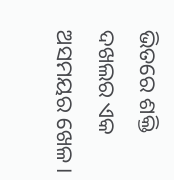ଭିତରେ ଶକ୍ତି ଦଖଲର ଏକ ଅସମୟର ଖେଳ।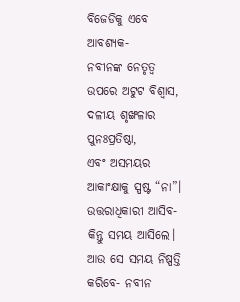ବିଜେଡିକୁ ଏବେ ଆବଶ୍ୟକ-
ନବୀନଙ୍କ ନେତୃତ୍ୱ ଉପରେ ଅଟୁଟ ବିଶ୍ୱାସ,
ଦଳୀୟ ଶୃଙ୍ଖଳାର ପୁନଃପ୍ରତିଷ୍ଠା,
ଏବଂ ଅସମୟର ଆକାଂକ୍ଷାକୁ ସ୍ପଷ୍ଟ “ନା”।
ଉତ୍ତରାଧିକାରୀ ଆସିବ-
କିନ୍ତୁ ସମୟ ଆସିଲେ।
ଆଉ ସେ ସମୟ ନିଷ୍ପତ୍ତି କରିବେ- ନବୀନ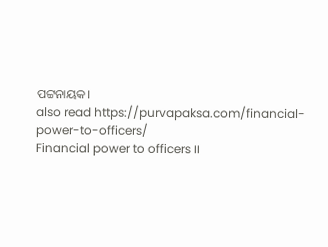ପଟ୍ଟନାୟକ।
also read https://purvapaksa.com/financial-power-to-officers/
Financial power to officers ।।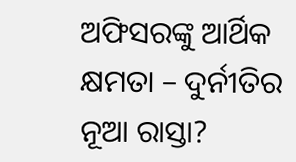ଅଫିସରଙ୍କୁ ଆର୍ଥିକ କ୍ଷମତା – ଦୁର୍ନୀତିର ନୂଆ ରାସ୍ତା?